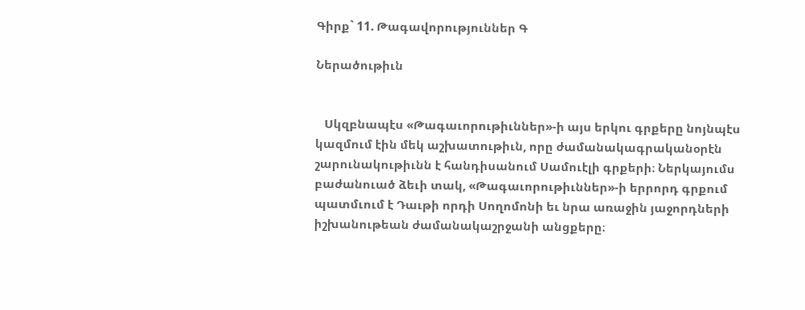Գիրք` 11. Թագավորություններ Գ

Ներածութիւն


   Սկզբնապէս «Թագաւորութիւններ»-ի այս երկու գրքերը նոյնպէս կազմում էին մեկ աշխատութիւն, որը ժամանակագրականօրէն շարունակութիւնն է հանդիսանում Սամուէլի գրքերի։ Ներկայումս բաժանուած ձեւի տակ, «Թագաւորութիւններ»-ի երրորդ գրքում պատմւում է Դաւթի որդի Սողոմոնի եւ նրա առաջին յաջորդների իշխանութեան ժամանակաշրջանի անցքերը։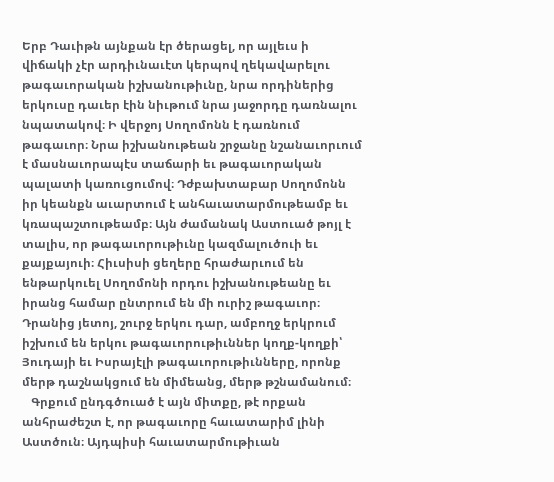Երբ Դաւիթն այնքան էր ծերացել, որ այլեւս ի վիճակի չէր արդիւնաւէտ կերպով ղեկավարելու թագաւորական իշխանութիւնը, նրա որդիներից երկուսը դաւեր էին նիւթում նրա յաջորդը դառնալու նպատակով։ Ի վերջոյ Սողոմոնն է դառնում թագաւոր։ Նրա իշխանութեան շրջանը նշանաւորւում է մասնաւորապէս տաճարի եւ թագաւորական պալատի կառուցումով։ Դժբախտաբար Սողոմոնն իր կեանքն աւարտում է անհաւատարմութեամբ եւ կռապաշտութեամբ։ Այն ժամանակ Աստուած թոյլ է տալիս, որ թագաւորութիւնը կազմալուծուի եւ քայքայուի։ Հիւսիսի ցեղերը հրաժարւում են ենթարկուել Սողոմոնի որդու իշխանութեանը եւ իրանց համար ընտրում են մի ուրիշ թագաւոր։ Դրանից յետոյ, շուրջ երկու դար, ամբողջ երկրում իշխում են երկու թագաւորութիւններ կողք-կողքի՝ Յուդայի եւ Իսրայէլի թագաւորութիւնները, որոնք մերթ դաշնակցում են միմեանց, մերթ թշնամանում։
   Գրքում ընդգծուած է այն միտքը, թէ որքան անհրաժեշտ է, որ թագաւորը հաւատարիմ լինի Աստծուն։ Այդպիսի հաւատարմութիւան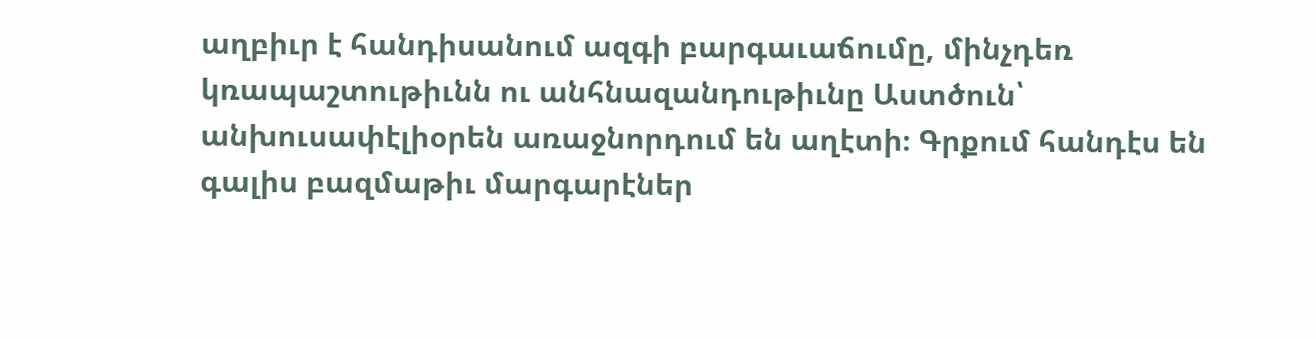աղբիւր է հանդիսանում ազգի բարգաւաճումը, մինչդեռ կռապաշտութիւնն ու անհնազանդութիւնը Աստծուն՝ անխուսափէլիօրեն առաջնորդում են աղէտի։ Գրքում հանդէս են գալիս բազմաթիւ մարգարէներ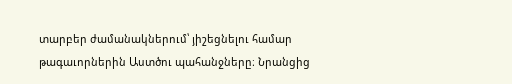տարբեր ժամանակներում՝ յիշեցնելու համար թագաւորներին Աստծու պահանջները։ Նրանցից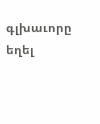գլխաւորը եղել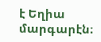է Եղիա մարգարէն։